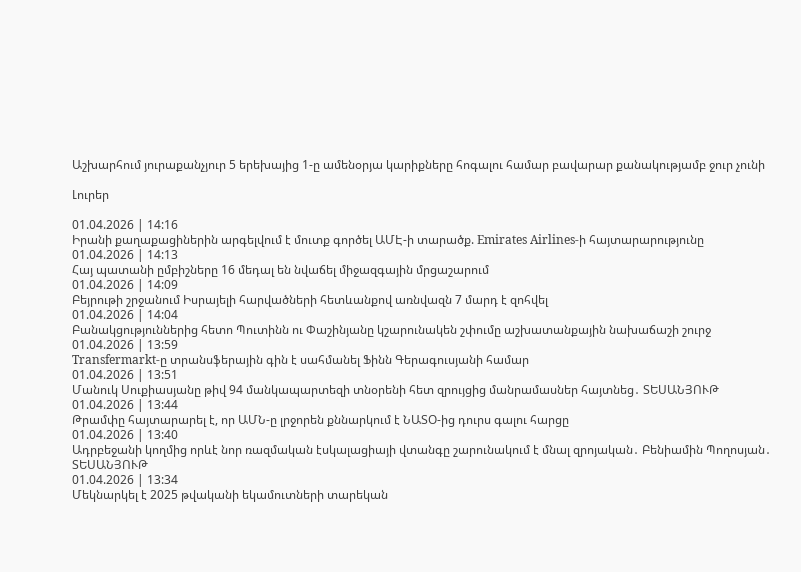Աշխարհում յուրաքանչյուր 5 երեխայից 1-ը ամենօրյա կարիքները հոգալու համար բավարար քանակությամբ ջուր չունի

Լուրեր

01.04.2026 | 14:16
Իրանի քաղաքացիներին արգելվում է մուտք գործել ԱՄԷ-ի տարածք. Emirates Airlines-ի հայտարարությունը
01.04.2026 | 14:13
Հայ պատանի ըմբիշները 16 մեդալ են նվաճել միջազգային մրցաշարում
01.04.2026 | 14:09
Բեյրութի շրջանում Իսրայելի հարվածների հետևանքով առնվազն 7 մարդ է զոհվել
01.04.2026 | 14:04
Բանակցություններից հետո Պուտինն ու Փաշինյանը կշարունակեն շփումը աշխատանքային նախաճաշի շուրջ
01.04.2026 | 13:59
Transfermarkt-ը տրանսֆերային գին է սահմանել Ֆինն Գերագուսյանի համար
01.04.2026 | 13:51
Մանուկ Սուքիասյանը թիվ 94 մանկապարտեզի տնօրենի հետ զրույցից մանրամասներ հայտնեց․ ՏԵՍԱՆՅՈՒԹ
01.04.2026 | 13:44
Թրամփը հայտարարել է, որ ԱՄՆ-ը լրջորեն քննարկում է ՆԱՏՕ-ից դուրս գալու հարցը
01.04.2026 | 13:40
Ադրբեջանի կողմից որևէ նոր ռազմական էսկալացիայի վտանգը շարունակում է մնալ զրոյական․ Բենիամին Պողոսյան․ ՏԵՍԱՆՅՈՒԹ
01.04.2026 | 13:34
Մեկնարկել է 2025 թվականի եկամուտների տարեկան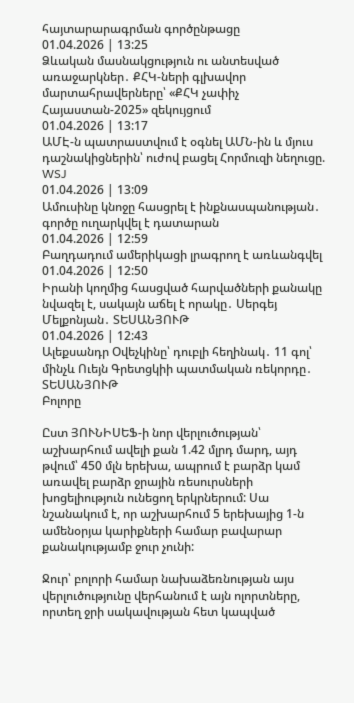հայտարարագրման գործընթացը
01.04.2026 | 13:25
Ձևական մասնակցություն ու անտեսված առաջարկներ․ ՔՀԿ-ների գլխավոր մարտահրավերները՝ «ՔՀԿ չափիչ Հայաստան-2025» զեկույցում
01.04.2026 | 13:17
ԱՄԷ-ն պատրաստվում է օգնել ԱՄՆ-ին և մյուս դաշնակիցներին՝ ուժով բացել Հորմուզի նեղուցը. WSJ
01.04.2026 | 13:09
Ամուսինը կնոջը հասցրել է ինքնասպանության․ գործը ուղարկվել է դատարան
01.04.2026 | 12:59
Բաղդադում ամերիկացի լրագրող է առևանգվել
01.04.2026 | 12:50
Իրանի կողմից հասցված հարվածների քանակը նվազել է, սակայն աճել է որակը․ Սերգեյ Մելքոնյան․ ՏԵՍԱՆՅՈՒԹ
01.04.2026 | 12:43
Ալեքսանդր Օվեչկինը՝ դուբլի հեղինակ․ 11 գոլ՝ մինչև Ուեյն Գրետցկիի պատմական ռեկորդը․ ՏԵՍԱՆՅՈՒԹ
Բոլորը

Ըստ ՅՈՒՆԻՍԵՖ-ի նոր վերլուծության՝ աշխարհում ավելի քան 1.42 մլրդ մարդ, այդ թվում՝ 450 մլն երեխա, ապրում է բարձր կամ առավել բարձր ջրային ռեսուրսների խոցելիություն ունեցող երկրներում: Սա նշանակում է, որ աշխարհում 5 երեխայից 1-ն ամենօրյա կարիքների համար բավարար քանակությամբ ջուր չունի:

Ջուր՝ բոլորի համար նախաձեռնության այս վերլուծությունը վերհանում է այն ոլորտները, որտեղ ջրի սակավության հետ կապված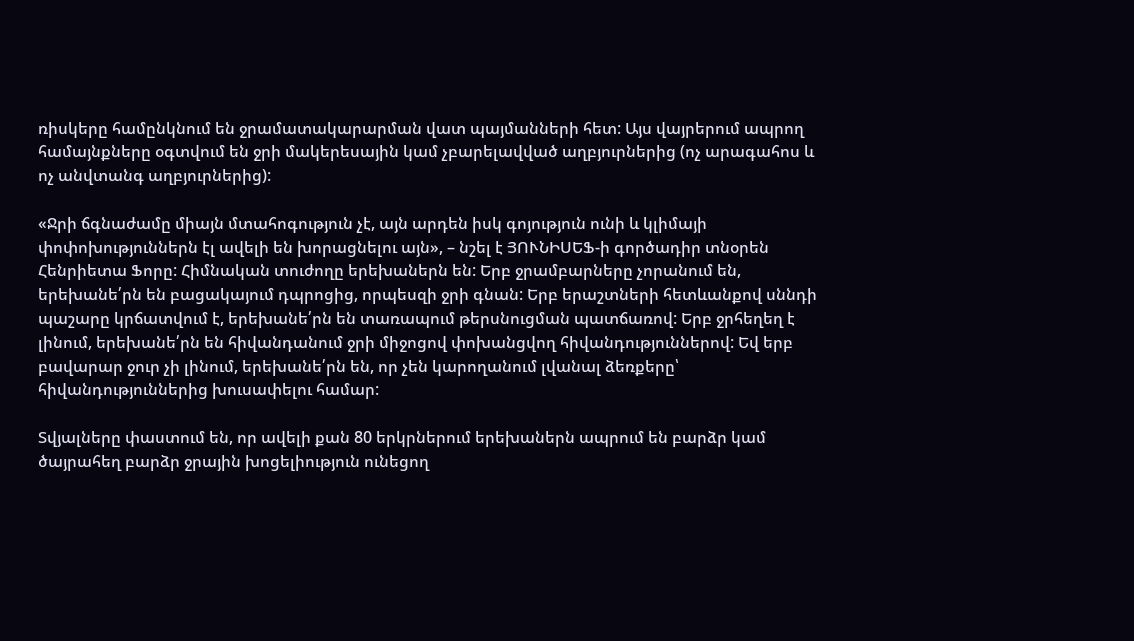ռիսկերը համընկնում են ջրամատակարարման վատ պայմանների հետ: Այս վայրերում ապրող համայնքները օգտվում են ջրի մակերեսային կամ չբարելավված աղբյուրներից (ոչ արագահոս և ոչ անվտանգ աղբյուրներից):

«Ջրի ճգնաժամը միայն մտահոգություն չէ, այն արդեն իսկ գոյություն ունի և կլիմայի փոփոխություններն էլ ավելի են խորացնելու այն», – նշել է ՅՈՒՆԻՍԵՖ-ի գործադիր տնօրեն Հենրիետա Ֆորը: Հիմնական տուժողը երեխաներն են: Երբ ջրամբարները չորանում են, երեխանե՛րն են բացակայում դպրոցից, որպեսզի ջրի գնան: Երբ երաշտների հետևանքով սննդի պաշարը կրճատվում է, երեխանե՛րն են տառապում թերսնուցման պատճառով: Երբ ջրհեղեղ է լինում, երեխանե՛րն են հիվանդանում ջրի միջոցով փոխանցվող հիվանդություններով: Եվ երբ բավարար ջուր չի լինում, երեխանե՛րն են, որ չեն կարողանում լվանալ ձեռքերը՝ հիվանդություններից խուսափելու համար:

Տվյալները փաստում են, որ ավելի քան 80 երկրներում երեխաներն ապրում են բարձր կամ ծայրահեղ բարձր ջրային խոցելիություն ունեցող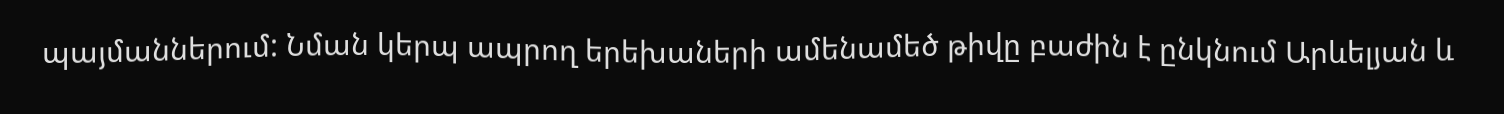պայմաններում: Նման կերպ ապրող երեխաների ամենամեծ թիվը բաժին է ընկնում Արևելյան և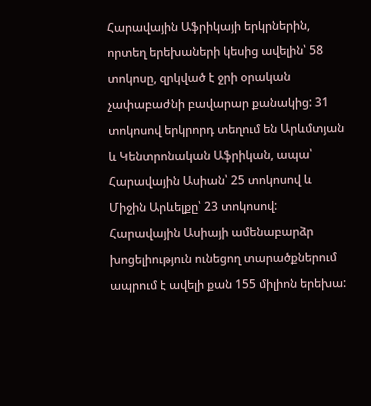Հարավային Աֆրիկայի երկրներին, որտեղ երեխաների կեսից ավելին՝ 58 տոկոսը, զրկված է ջրի օրական չափաբաժնի բավարար քանակից: 31 տոկոսով երկրորդ տեղում են Արևմտյան և Կենտրոնական Աֆրիկան, ապա՝ Հարավային Ասիան՝ 25 տոկոսով և Միջին Արևելքը՝ 23 տոկոսով: Հարավային Ասիայի ամենաբարձր խոցելիություն ունեցող տարածքներում ապրում է ավելի քան 155 միլիոն երեխա: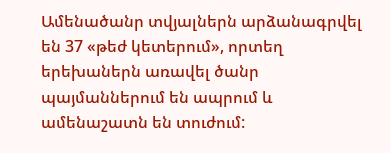Ամենածանր տվյալներն արձանագրվել են 37 «թեժ կետերում», որտեղ երեխաներն առավել ծանր պայմաններում են ապրում և ամենաշատն են տուժում: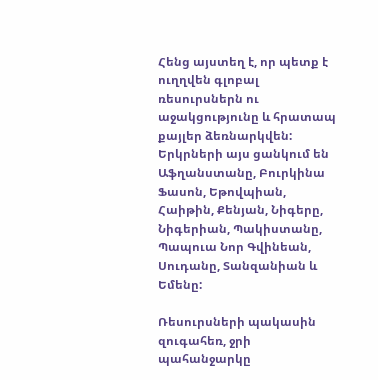Հենց այստեղ է, որ պետք է ուղղվեն գլոբալ ռեսուրսներն ու աջակցությունը և հրատապ քայլեր ձեռնարկվեն: Երկրների այս ցանկում են Աֆղանստանը, Բուրկինա Ֆասոն, Եթովպիան, Հաիթին, Քենյան, Նիգերը, Նիգերիան, Պակիստանը, Պապուա Նոր Գվինեան, Սուդանը, Տանզանիան և Եմենը:

Ռեսուրսների պակասին զուգահեռ, ջրի պահանջարկը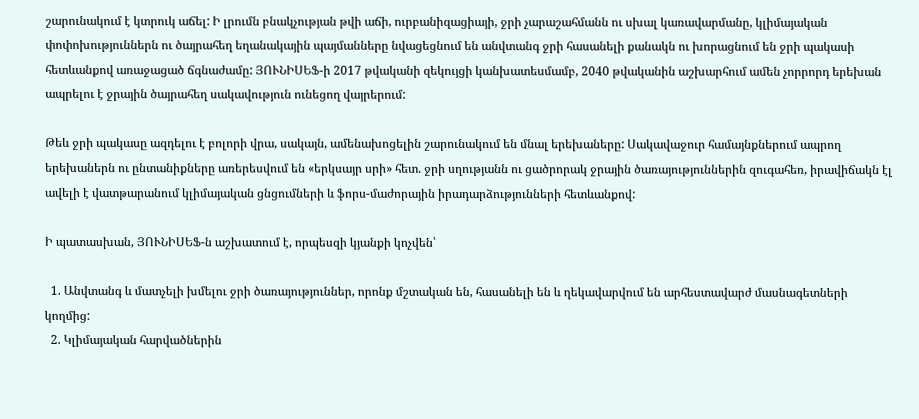շարունակում է կտրուկ աճել: Ի լրումն բնակչության թվի աճի, ուրբանիզացիայի, ջրի չարաշահմանն ու սխալ կառավարմանը, կլիմայական փոփոխություններն ու ծայրահեղ եղանակային պայմանները նվացեցնում են անվտանգ ջրի հասանելի քանակն ու խորացնում են ջրի պակասի հետևանքով առաջացած ճգնաժամը: ՅՈՒՆԻՍԵՖ-ի 2017 թվականի զեկույցի կանխատեսմամբ, 2040 թվականին աշխարհում ամեն չորրորդ երեխան ապրելու է ջրային ծայրահեղ սակավություն ունեցող վայրերում:

Թեև ջրի պակասը ազդելու է բոլորի վրա, սակայն, ամենախոցելին շարունակում են մնալ երեխաները: Սակավաջուր համայնքներում ապրող երեխաներն ու ընտանիքները առերեսվում են «երկսայր սրի» հետ. ջրի սղությանն ու ցածրորակ ջրային ծառայություններին զուգահեռ, իրավիճակն էլ ավելի է վատթարանում կլիմայական ցնցումների և ֆորս-մաժորային իրադարձությունների հետևանքով:

Ի պատասխան, ՅՈՒՆԻՍԵՖ-ն աշխատում է, որպեսզի կյանքի կոչվեն՝

  1. Անվտանգ և մատչելի խմելու ջրի ծառայություններ, որոնք մշտական են, հասանելի են և ղեկավարվում են արհեստավարժ մասնագետների կողմից:
  2. Կլիմայական հարվածներին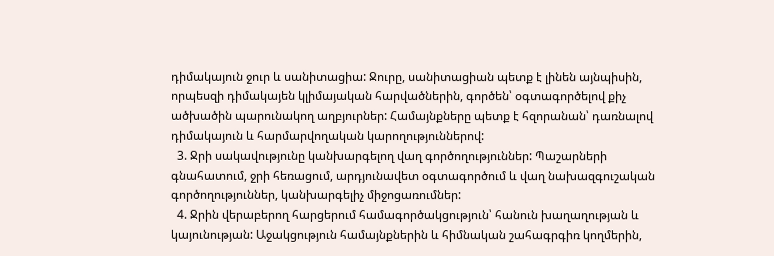դիմակայուն ջուր և սանիտացիա: Ջուրը, սանիտացիան պետք է լինեն այնպիսին, որպեսզի դիմակայեն կլիմայական հարվածներին, գործեն՝ օգտագործելով քիչ ածխածին պարունակող աղբյուրներ: Համայնքները պետք է հզորանան՝ դառնալով դիմակայուն և հարմարվողական կարողություններով:
  3. Ջրի սակավությունը կանխարգելող վաղ գործողություններ: Պաշարների գնահատում, ջրի հեռացում, արդյունավետ օգտագործում և վաղ նախազգուշական գործողություններ, կանխարգելիչ միջոցառումներ:
  4. Ջրին վերաբերող հարցերում համագործակցություն՝ հանուն խաղաղության և կայունության: Աջակցություն համայնքներին և հիմնական շահագրգիռ կողմերին,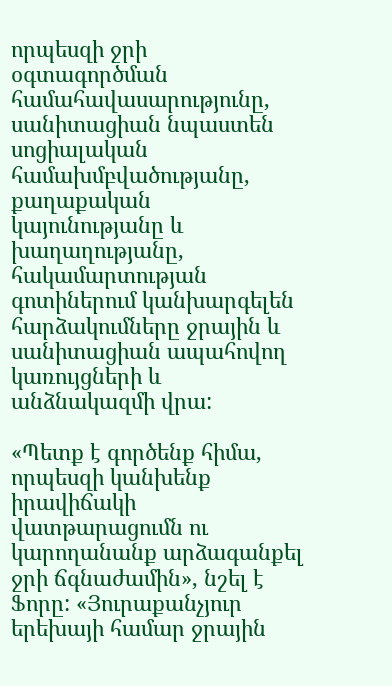որպեսզի ջրի օգտագործման համահավասարությունը, սանիտացիան նպաստեն սոցիալական համախմբվածությանը, քաղաքական կայունությանը և խաղաղությանը, հակամարտության գոտիներում կանխարգելեն հարձակումները ջրային և սանիտացիան ապահովող կառույցների և անձնակազմի վրա:

«Պետք է գործենք հիմա, որպեսզի կանխենք իրավիճակի վատթարացումն ու կարողանանք արձագանքել ջրի ճգնաժամին», նշել է Ֆորը: «Յուրաքանչյուր երեխայի համար ջրային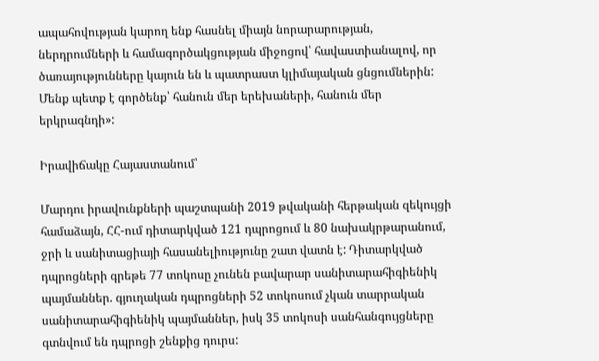ապահովության կարող ենք հասնել միայն նորարարության, ներդրումների և համագործակցության միջոցով՝ հավաստիանալով, որ ծառայությունները կայուն են և պատրաստ կլիմայական ցնցումներին: Մենք պետք է գործենք՝ հանուն մեր երեխաների, հանուն մեր երկրագնդի»:

Իրավիճակը Հայաստանում՝

Մարդու իրավունքների պաշտպանի 2019 թվականի հերթական զեկույցի համաձայն, ՀՀ-ում դիտարկված 121 դպրոցում և 80 նախակրթարանում, ջրի և սանիտացիայի հասանելիությունը շատ վատն է: Դիտարկված դպրոցների գրեթե 77 տոկոսը չունեն բավարար սանիտարահիգիենիկ պայմաններ. գյուղական դպրոցների 52 տոկոսում չկան տարրական սանիտարահիգիենիկ պայմաններ, իսկ 35 տոկոսի սանհանգույցները գտնվում են դպրոցի շենքից դուրս: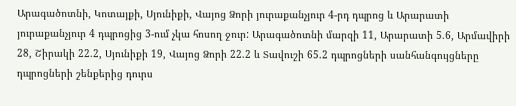Արագածոտնի, Կոտայքի, Սյունիքի, Վայոց Ձորի յուրաքանչյուր 4-րդ դպրոց և Արարատի յուրաքանչյուր 4 դպրոցից 3-ում չկա հոսող ջուր: Արագածոտնի մարզի 11, Արարատի 5.6, Արմավիրի 28, Շիրակի 22.2, Սյունիքի 19, Վայոց Ձորի 22.2 և Տավուշի 65.2 դպրոցների սանհանգույցները դպրոցների շենքերից դուրս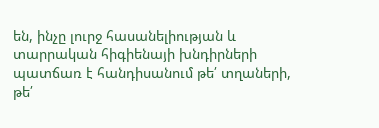են, ինչը լուրջ հասանելիության և տարրական հիգիենայի խնդիրների պատճառ է հանդիսանում թե՛ տղաների, թե՛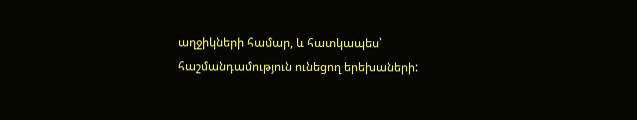աղջիկների համար, և հատկապես՝ հաշմանդամություն ունեցող երեխաների: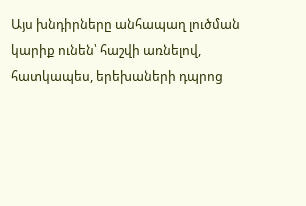Այս խնդիրները անհապաղ լուծման կարիք ունեն՝ հաշվի առնելով, հատկապես, երեխաների դպրոց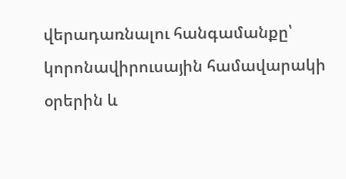վերադառնալու հանգամանքը՝ կորոնավիրուսային համավարակի օրերին և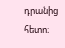դրանից հետո։